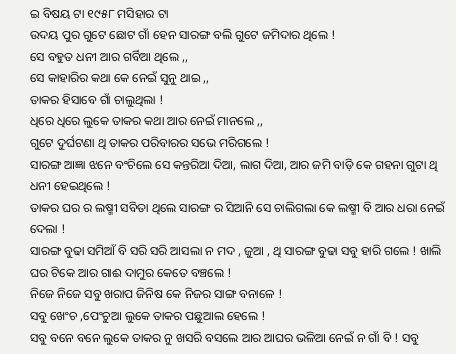ଇ ବିଷୟ ଟା ୧୯୫୮ ମସିହାର ଟା
ଉଦୟ ପୁର ଗୁଟେ ଛୋଟ ଗାଁ ହେନ ସାରଙ୍ଗ ବଲି ଗୁଟେ ଜମିଦାର ଥିଲେ !
ସେ ବହୁତ ଧନୀ ଆର ଗର୍ବିଆ ଥିଲେ ,,
ସେ କାହାରିର କଥା କେ ନେଇଁ ସୁନୁ ଥାଇ ,,
ତାକର ହିସାବେ ଗାଁ ଚାଲୁଥିଲା !
ଧିରେ ଧିରେ ଲୁକେ ତାକର କଥା ଆର ନେଇଁ ମାନଲେ ,,
ଗୁଟେ ଦୁର୍ଘଟଣା ଥି ତାକର ପରିବାରର ସଭେ ମରିଗଲେ !
ସାରଙ୍ଗ ଆଜ୍ଞା ଝନେ ବଂଚିଲେ ସେ କନ୍ତରିଆ ଦିଆ, ଲାଗ ଦିଆ, ଆର ଜମି ବାଡ଼ି କେ ଗହନା ଗୁଟା ଥି ଧନୀ ହେଇଥିଲେ !
ତାକର ଘର ର ଲଷ୍ମୀ ସବିତା ଥିଲେ ସାରଙ୍ଗ ର ସିଆନି ସେ ଚାଲିଗଲା କେ ଲଷ୍ମୀ ବି ଆର ଧରା ନେଇଁ ଦେଲା !
ସାରଙ୍ଗ ବୁଢା ସମିଆଁ ବି ସରି ସରି ଆସଲା ନ ମଦ , ଜୁଆ , ଥି ସାରଙ୍ଗ ବୁଢା ସବୁ ହାରି ଗଲେ ! ଖାଲି ଘର ଟିକେ ଆର ଗାଈ ଦାମୁର କେତେ ବଞ୍ଚଲେ !
ନିଜେ ନିଜେ ସବୁ ଖରାପ ଜିନିଷ କେ ନିଜର ସାଙ୍ଗ ବନାଳେ !
ସବୁ ଖେଂଚ ,ପେଂଚୁଆ ଲୁକେ ତାକର ପଛୁଆଲ ହେଲେ !
ସବୁ ବନେ ବନେ ଲୁକେ ତାକର ନୁ ଖସରି ବସଲେ ଆର ଆଘର ଭଳିଆ ନେଇଁ ନ ଗାଁ ବି ! ସବୁ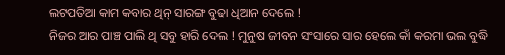ଲଟପତିଆ କାମ କବାର ଥିନ୍ ସାରଙ୍ଗ ବୁଢା ଧିଆନ ଦେଲେ !
ନିଜର ଆର ପାଞ୍ଚ ପାଲି ଥି ସବୁ ହାରି ଦେଲ ! ମୁନୁଷ ଜୀବନ ସଂସାରେ ସାର ହେଲେ କାଁ କରମା ଭଲ ବୁଦ୍ଧି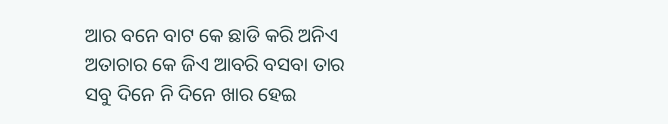ଆର ବନେ ବାଟ କେ ଛାଡି କରି ଅନିଏ ଅତାଚାର କେ ଜିଏ ଆବରି ବସବା ତାର ସବୁ ଦିନେ ନି ଦିନେ ଖାର ହେଇ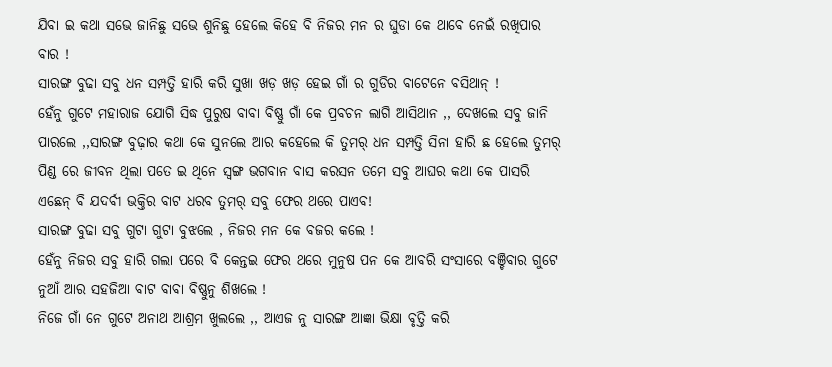ଯିବା ଇ କଥା ସଭେ ଜାନିଛୁ ସଭେ ଶୁନିଛୁ ହେଲେ କିହେ ବି ନିଜର ମନ ର ଘୁଡା କେ ଥାବେ ନେଇଁ ରଖିପାର ବାର !
ସାରଙ୍ଗ ବୁଢା ସବୁ ଧନ ସମ୍ପତ୍ତି ହାରି କରି ସୁଖା ଖଡ଼ ଖଡ଼ ହେଇ ଗାଁ ର ଗୁଡିର ବାଟେନେ ବସିଥାନ୍ !
ହେଁନୁ ଗୁଟେ ମହାରାଜ ଯୋଗି ସିଦ୍ଧ ପୁରୁଷ ବାବା ବିଷ୍ଣୁ ଗାଁ କେ ପ୍ରବଚନ ଲାଗି ଆସିଥାନ ,, ଦେଖଲେ ସବୁ ଜାନି ପାରଲେ ,,ସାରଙ୍ଗ ବୁଢ଼ାର କଥା କେ ସୁନଲେ ଆର କହେଲେ କି ତୁମର୍ ଧନ ସମ୍ପତ୍ତି ସିନା ହାରି ଛ ହେଲେ ତୁମର୍ ପିଣ୍ଡ ରେ ଜୀବନ ଥିଲା ପତେ ଇ ଥିନେ ସ୍ୱଙ୍ଗ ଭଗବାନ ବାସ କରସନ ତମେ ସବୁ ଆଘର କଥା କେ ପାସରି ଏଛେନ୍ ବି ଯଦର୍ବୀ ଭକ୍ତିର ବାଟ ଧରବ ତୁମର୍ ସବୁ ଫେର ଥରେ ପାଏବ!
ସାରଙ୍ଗ ବୁଢା ସବୁ ଗୁଟା ଗୁଟା ବୁଝଲେ , ନିଜର ମନ କେ ବଜର କଲେ !
ହେଁନୁ ନିଜର ସବୁ ହାରି ଗଲା ପରେ ବି କେନ୍ତଇ ଫେର ଥରେ ମୁନୁଷ ପନ କେ ଆବରି ସଂସାରେ ବଞ୍ଚିବାର ଗୁଟେ ନୁଆଁ ଆର ସହଜିଆ ବାଟ ବାବା ବିଷ୍ଣୁନୁ ଶିଖଲେ !
ନିଜେ ଗାଁ ନେ ଗୁଟେ ଅନାଥ ଆଶ୍ରମ ଖୁଲଲେ ,, ଆଏଜ ନୁ ସାରଙ୍ଗ ଆଜ୍ଞା ଭିକ୍ଷା ବୃତ୍ତି କରି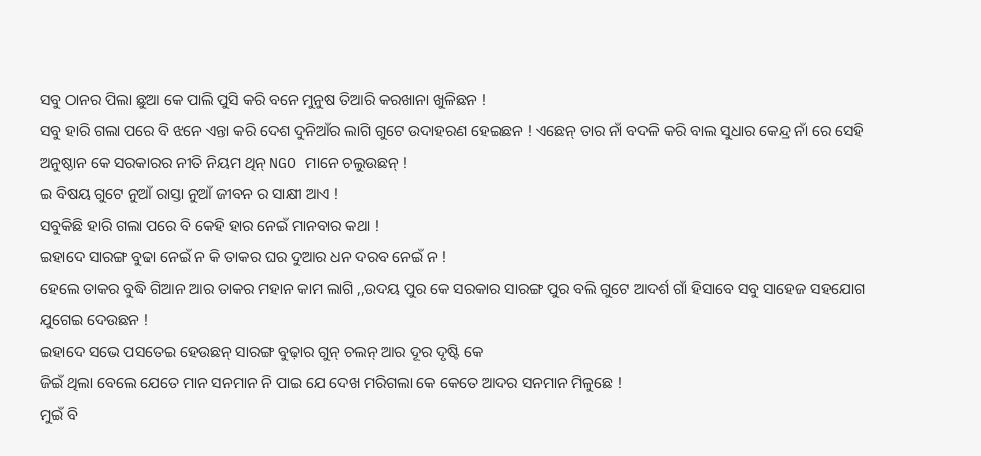ସବୁ ଠାନର ପିଲା ଛୁଆ କେ ପାଲି ପୁସି କରି ବନେ ମୁନୁଷ ତିଆରି କରଖାନା ଖୁଳିଛନ !
ସବୁ ହାରି ଗଲା ପରେ ବି ଝନେ ଏନ୍ତା କରି ଦେଶ ଦୁନିଆଁର ଲାଗି ଗୁଟେ ଉଦାହରଣ ହେଇଛନ ! ଏଛେନ୍ ତାର ନାଁ ବଦଳି କରି ବାଲ ସୁଧାର କେନ୍ଦ୍ର ନାଁ ରେ ସେହି ଅନୁଷ୍ଠାନ କେ ସରକାରର ନୀତି ନିୟମ ଥିନ୍ NGO ମାନେ ଚଲୁଉଛନ୍ !
ଇ ବିଷୟ ଗୁଟେ ନୁଆଁ ରାସ୍ତା ନୁଆଁ ଜୀବନ ର ସାକ୍ଷୀ ଆଏ !
ସବୁକିଛି ହାରି ଗଲା ପରେ ବି କେହି ହାର ନେଇଁ ମାନବାର କଥା !
ଇହାଦେ ସାରଙ୍ଗ ବୁଢା ନେଇଁ ନ କି ତାକର ଘର ଦୁଆର ଧନ ଦରବ ନେଇଁ ନ !
ହେଲେ ତାକର ବୁଦ୍ଧି ଗିଆନ ଆର ତାକର ମହାନ କାମ ଲାଗି ,,ଉଦୟ ପୁର କେ ସରକାର ସାରଙ୍ଗ ପୁର ବଲି ଗୁଟେ ଆଦର୍ଶ ଗାଁ ହିସାବେ ସବୁ ସାହେଜ ସହଯୋଗ ଯୁଗେଇ ଦେଉଛନ !
ଇହାଦେ ସଭେ ପସତେଇ ହେଉଛନ୍ ସାରଙ୍ଗ ବୁଢ଼ାର ଗୁନ୍ ଚଲନ୍ ଆର ଦୂର ଦୃଷ୍ଟି କେ
ଜିଇଁ ଥିଲା ବେଲେ ଯେତେ ମାନ ସନମାନ ନି ପାଇ ଯେ ଦେଖ ମରିଗଲା କେ କେତେ ଆଦର ସନମାନ ମିଳୁଛେ !
ମୁଇଁ ବି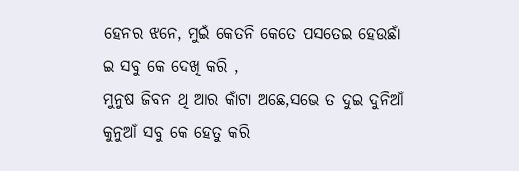ହେନର ଝନେ, ମୁଇଁ କେତନି କେତେ ପସତେଇ ହେଉଛାଁ ଇ ସବୁ କେ ଦେଖି କରି ,
ମୁନୁଷ ଜିବନ ଥି ଆର କାଁଟା ଅଛେ,ସଭେ ତ ଦୁଇ ଦୁନିଆଁ କୁନୁଆଁ ସବୁ କେ ହେତୁ କରି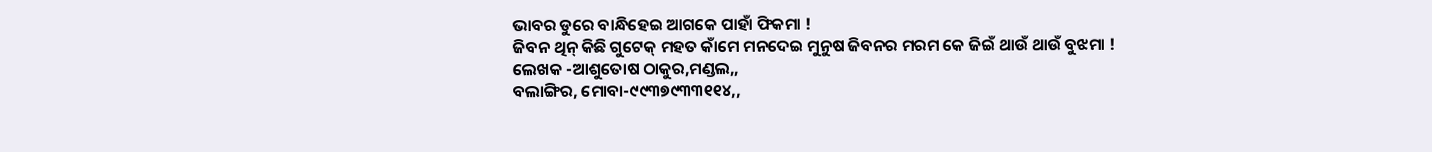ଭାବର ଡୁରେ ବାନ୍ଧିହେଇ ଆଗକେ ପାହାଁ ଫିକମା !
ଜିବନ ଥିନ୍ କିଛି ଗୁଟେକ୍ ମହତ କାଁମେ ମନଦେଇ ମୁନୁଷ ଜିବନର ମରମ କେ ଜିଇଁ ଥାଉଁ ଥାଉଁ ବୁଝମା !
ଲେଖକ -ଆଶୁତୋଷ ଠାକୁର,ମଣ୍ଡଲ,,
ବଲାଙ୍ଗିର, ମୋବା-୯୯୩୭୯୩୩୧୧୪,,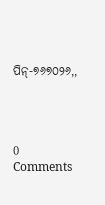ପିନ୍-୭୬୭୦୨୬,,




0 Comments